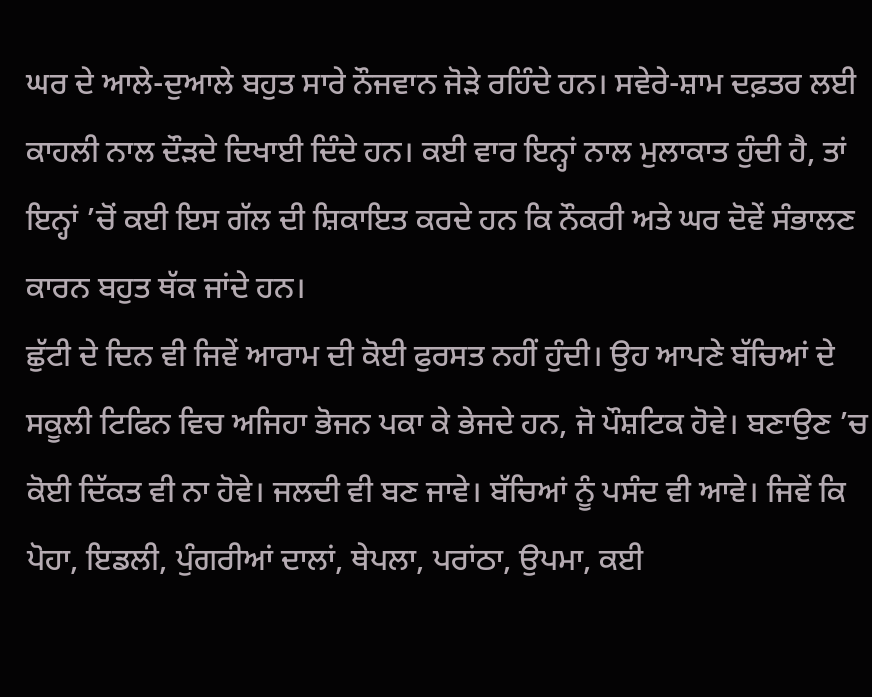ਘਰ ਦੇ ਆਲੇ-ਦੁਆਲੇ ਬਹੁਤ ਸਾਰੇ ਨੌਜਵਾਨ ਜੋੜੇ ਰਹਿੰਦੇ ਹਨ। ਸਵੇਰੇ-ਸ਼ਾਮ ਦਫ਼ਤਰ ਲਈ ਕਾਹਲੀ ਨਾਲ ਦੌੜਦੇ ਦਿਖਾਈ ਦਿੰਦੇ ਹਨ। ਕਈ ਵਾਰ ਇਨ੍ਹਾਂ ਨਾਲ ਮੁਲਾਕਾਤ ਹੁੰਦੀ ਹੈ, ਤਾਂ ਇਨ੍ਹਾਂ ’ਚੋਂ ਕਈ ਇਸ ਗੱਲ ਦੀ ਸ਼ਿਕਾਇਤ ਕਰਦੇ ਹਨ ਕਿ ਨੌਕਰੀ ਅਤੇ ਘਰ ਦੋਵੇਂ ਸੰਭਾਲਣ ਕਾਰਨ ਬਹੁਤ ਥੱਕ ਜਾਂਦੇ ਹਨ।
ਛੁੱਟੀ ਦੇ ਦਿਨ ਵੀ ਜਿਵੇਂ ਆਰਾਮ ਦੀ ਕੋਈ ਫੁਰਸਤ ਨਹੀਂ ਹੁੰਦੀ। ਉਹ ਆਪਣੇ ਬੱਚਿਆਂ ਦੇ ਸਕੂਲੀ ਟਿਫਿਨ ਵਿਚ ਅਜਿਹਾ ਭੋਜਨ ਪਕਾ ਕੇ ਭੇਜਦੇ ਹਨ, ਜੋ ਪੌਸ਼ਟਿਕ ਹੋਵੇ। ਬਣਾਉਣ ’ਚ ਕੋਈ ਦਿੱਕਤ ਵੀ ਨਾ ਹੋਵੇ। ਜਲਦੀ ਵੀ ਬਣ ਜਾਵੇ। ਬੱਚਿਆਂ ਨੂੰ ਪਸੰਦ ਵੀ ਆਵੇ। ਜਿਵੇਂ ਕਿ ਪੋਹਾ, ਇਡਲੀ, ਪੁੰਗਰੀਆਂ ਦਾਲਾਂ, ਥੇਪਲਾ, ਪਰਾਂਠਾ, ਉਪਮਾ, ਕਈ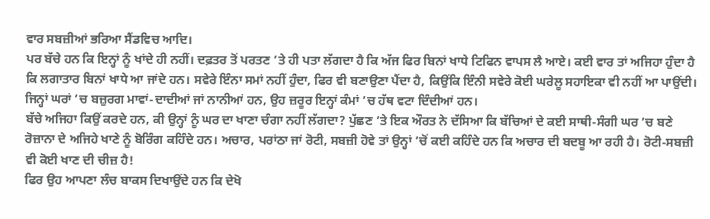ਵਾਰ ਸਬਜ਼ੀਆਂ ਭਰਿਆ ਸੈਂਡਵਿਚ ਆਦਿ।
ਪਰ ਬੱਚੇ ਹਨ ਕਿ ਇਨ੍ਹਾਂ ਨੂੰ ਖਾਂਦੇ ਹੀ ਨਹੀਂ। ਦਫ਼ਤਰ ਤੋਂ ਪਰਤਣ ’ਤੇ ਹੀ ਪਤਾ ਲੱਗਦਾ ਹੈ ਕਿ ਅੱਜ ਫਿਰ ਬਿਨਾਂ ਖਾਧੇ ਟਿਫਿਨ ਵਾਪਸ ਲੈ ਆਏ। ਕਈ ਵਾਰ ਤਾਂ ਅਜਿਹਾ ਹੁੰਦਾ ਹੈ ਕਿ ਲਗਾਤਾਰ ਬਿਨਾਂ ਖਾਧੇ ਆ ਜਾਂਦੇ ਹਨ। ਸਵੇਰੇ ਇੰਨਾ ਸਮਾਂ ਨਹੀਂ ਹੁੰਦਾ, ਫਿਰ ਵੀ ਬਣਾਉਣਾ ਪੈਂਦਾ ਹੈ, ਕਿਉਂਕਿ ਇੰਨੀ ਸਵੇਰੇ ਕੋਈ ਘਰੇਲੂ ਸਹਾਇਕਾ ਵੀ ਨਹੀਂ ਆ ਪਾਉਂਦੀ। ਜਿਨ੍ਹਾਂ ਘਰਾਂ ’ਚ ਬਜ਼ੁਰਗ ਮਾਵਾਂ-ਦਾਦੀਆਂ ਜਾਂ ਨਾਨੀਆਂ ਹਨ, ਉਹ ਜ਼ਰੂਰ ਇਨ੍ਹਾਂ ਕੰਮਾਂ ’ਚ ਹੱਥ ਵਟਾ ਦਿੰਦੀਆਂ ਹਨ।
ਬੱਚੇ ਅਜਿਹਾ ਕਿਉਂ ਕਰਦੇ ਹਨ, ਕੀ ਉਨ੍ਹਾਂ ਨੂੰ ਘਰ ਦਾ ਖਾਣਾ ਚੰਗਾ ਨਹੀਂ ਲੱਗਦਾ? ਪੁੱਛਣ ’ਤੇ ਇਕ ਔਰਤ ਨੇ ਦੱਸਿਆ ਕਿ ਬੱਚਿਆਂ ਦੇ ਕਈ ਸਾਥੀ-ਸੰਗੀ ਘਰ ’ਚ ਬਣੇ ਰੋਜ਼ਾਨਾ ਦੇ ਅਜਿਹੇ ਖਾਣੇ ਨੂੰ ਬੋਰਿੰਗ ਕਹਿੰਦੇ ਹਨ। ਅਚਾਰ, ਪਰਾਂਠਾ ਜਾਂ ਰੋਟੀ, ਸਬਜ਼ੀ ਹੋਵੇ ਤਾਂ ਉਨ੍ਹਾਂ ’ਚੋਂ ਕਈ ਕਹਿੰਦੇ ਹਨ ਕਿ ਅਚਾਰ ਦੀ ਬਦਬੂ ਆ ਰਹੀ ਹੈ। ਰੋਟੀ-ਸਬਜ਼ੀ ਵੀ ਕੋਈ ਖਾਣ ਦੀ ਚੀਜ਼ ਹੈ!
ਫਿਰ ਉਹ ਆਪਣਾ ਲੰਚ ਬਾਕਸ ਦਿਖਾਉਂਦੇ ਹਨ ਕਿ ਦੇਖੋ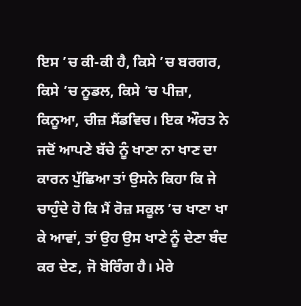ਇਸ ’ਚ ਕੀ-ਕੀ ਹੈ, ਕਿਸੇ ’ਚ ਬਰਗਰ, ਕਿਸੇ ’ਚ ਨੂਡਲ, ਕਿਸੇ ’ਚ ਪੀਜ਼ਾ, ਕਿਨੂਆ, ਚੀਜ਼ ਸੈਂਡਵਿਚ। ਇਕ ਔਰਤ ਨੇ ਜਦੋਂ ਆਪਣੇ ਬੱਚੇ ਨੂੰ ਖਾਣਾ ਨਾ ਖਾਣ ਦਾ ਕਾਰਨ ਪੁੱਛਿਆ ਤਾਂ ਉਸਨੇ ਕਿਹਾ ਕਿ ਜੇ ਚਾਹੁੰਦੇ ਹੋ ਕਿ ਮੈਂ ਰੋਜ਼ ਸਕੂਲ ’ਚ ਖਾਣਾ ਖਾ ਕੇ ਆਵਾਂ, ਤਾਂ ਉਹ ਉਸ ਖਾਣੇ ਨੂੰ ਦੇਣਾ ਬੰਦ ਕਰ ਦੇਣ, ਜੋ ਬੋਰਿੰਗ ਹੈ। ਮੇਰੇ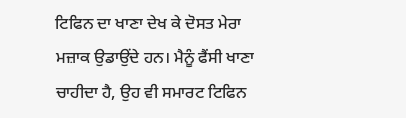ਟਿਫਿਨ ਦਾ ਖਾਣਾ ਦੇਖ ਕੇ ਦੋਸਤ ਮੇਰਾ ਮਜ਼ਾਕ ਉਡਾਉਂਦੇ ਹਨ। ਮੈਨੂੰ ਫੈਂਸੀ ਖਾਣਾ ਚਾਹੀਦਾ ਹੈ, ਉਹ ਵੀ ਸਮਾਰਟ ਟਿਫਿਨ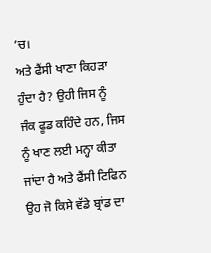’ਚ।
ਅਤੇ ਫੈਂਸੀ ਖਾਣਾ ਕਿਹੜਾ ਹੁੰਦਾ ਹੈ? ਉਹੀ ਜਿਸ ਨੂੰ ਜੰਕ ਫੂਡ ਕਹਿੰਦੇ ਹਨ, ਜਿਸ ਨੂੰ ਖਾਣ ਲਈ ਮਨ੍ਹਾ ਕੀਤਾ ਜਾਂਦਾ ਹੈ ਅਤੇ ਫੈਂਸੀ ਟਿਫਿਨ ਉਹ ਜੋ ਕਿਸੇ ਵੱਡੇ ਬ੍ਰਾਂਡ ਦਾ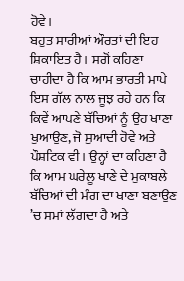ਹੋਵੇ।
ਬਹੁਤ ਸਾਰੀਆਂ ਔਰਤਾਂ ਦੀ ਇਹ ਸ਼ਿਕਾਇਤ ਹੈ। ਸਗੋਂ ਕਹਿਣਾ ਚਾਹੀਦਾ ਹੈ ਕਿ ਆਮ ਭਾਰਤੀ ਮਾਪੇ ਇਸ ਗੱਲ ਨਾਲ ਜੂਝ ਰਹੇ ਹਨ ਕਿ ਕਿਵੇਂ ਆਪਣੇ ਬੱਚਿਆਂ ਨੂੰ ਉਹ ਖਾਣਾ ਖੁਆਉਣ, ਜੋ ਸੁਆਦੀ ਹੋਵੇ ਅਤੇ ਪੌਸ਼ਟਿਕ ਵੀ। ਉਨ੍ਹਾਂ ਦਾ ਕਹਿਣਾ ਹੈ ਕਿ ਆਮ ਘਰੇਲੂ ਖਾਣੇ ਦੇ ਮੁਕਾਬਲੇ ਬੱਚਿਆਂ ਦੀ ਮੰਗ ਦਾ ਖਾਣਾ ਬਣਾਉਣ ’ਚ ਸਮਾਂ ਲੱਗਦਾ ਹੈ ਅਤੇ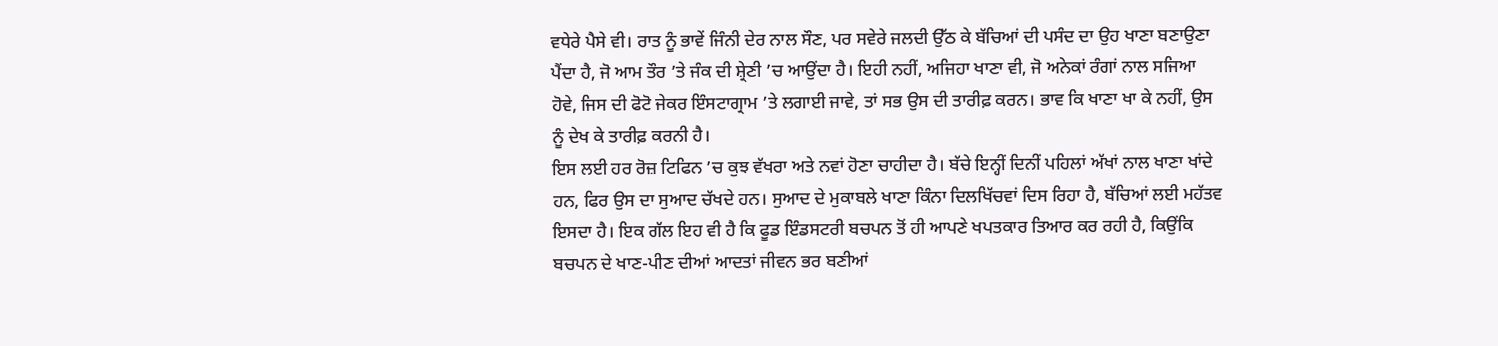ਵਧੇਰੇ ਪੈਸੇ ਵੀ। ਰਾਤ ਨੂੰ ਭਾਵੇਂ ਜਿੰਨੀ ਦੇਰ ਨਾਲ ਸੌਣ, ਪਰ ਸਵੇਰੇ ਜਲਦੀ ਉੱਠ ਕੇ ਬੱਚਿਆਂ ਦੀ ਪਸੰਦ ਦਾ ਉਹ ਖਾਣਾ ਬਣਾਉਣਾ ਪੈਂਦਾ ਹੈ, ਜੋ ਆਮ ਤੌਰ ’ਤੇ ਜੰਕ ਦੀ ਸ਼੍ਰੇਣੀ ’ਚ ਆਉਂਦਾ ਹੈ। ਇਹੀ ਨਹੀਂ, ਅਜਿਹਾ ਖਾਣਾ ਵੀ, ਜੋ ਅਨੇਕਾਂ ਰੰਗਾਂ ਨਾਲ ਸਜਿਆ ਹੋਵੇ, ਜਿਸ ਦੀ ਫੋਟੋ ਜੇਕਰ ਇੰਸਟਾਗ੍ਰਾਮ ’ਤੇ ਲਗਾਈ ਜਾਵੇ, ਤਾਂ ਸਭ ਉਸ ਦੀ ਤਾਰੀਫ਼ ਕਰਨ। ਭਾਵ ਕਿ ਖਾਣਾ ਖਾ ਕੇ ਨਹੀਂ, ਉਸ ਨੂੰ ਦੇਖ ਕੇ ਤਾਰੀਫ਼ ਕਰਨੀ ਹੈ।
ਇਸ ਲਈ ਹਰ ਰੋਜ਼ ਟਿਫਿਨ ’ਚ ਕੁਝ ਵੱਖਰਾ ਅਤੇ ਨਵਾਂ ਹੋਣਾ ਚਾਹੀਦਾ ਹੈ। ਬੱਚੇ ਇਨ੍ਹੀਂ ਦਿਨੀਂ ਪਹਿਲਾਂ ਅੱਖਾਂ ਨਾਲ ਖਾਣਾ ਖਾਂਦੇ ਹਨ, ਫਿਰ ਉਸ ਦਾ ਸੁਆਦ ਚੱਖਦੇ ਹਨ। ਸੁਆਦ ਦੇ ਮੁਕਾਬਲੇ ਖਾਣਾ ਕਿੰਨਾ ਦਿਲਖਿੱਚਵਾਂ ਦਿਸ ਰਿਹਾ ਹੈ, ਬੱਚਿਆਂ ਲਈ ਮਹੱਤਵ ਇਸਦਾ ਹੈ। ਇਕ ਗੱਲ ਇਹ ਵੀ ਹੈ ਕਿ ਫੂਡ ਇੰਡਸਟਰੀ ਬਚਪਨ ਤੋਂ ਹੀ ਆਪਣੇ ਖਪਤਕਾਰ ਤਿਆਰ ਕਰ ਰਹੀ ਹੈ, ਕਿਉਂਕਿ ਬਚਪਨ ਦੇ ਖਾਣ-ਪੀਣ ਦੀਆਂ ਆਦਤਾਂ ਜੀਵਨ ਭਰ ਬਣੀਆਂ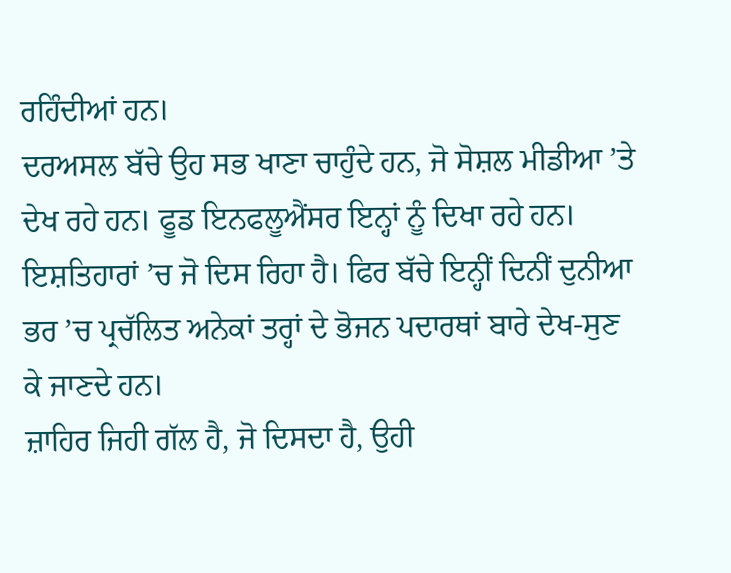ਰਹਿੰਦੀਆਂ ਹਨ।
ਦਰਅਸਲ ਬੱਚੇ ਉਹ ਸਭ ਖਾਣਾ ਚਾਹੁੰਦੇ ਹਨ, ਜੋ ਸੋਸ਼ਲ ਮੀਡੀਆ ’ਤੇ ਦੇਖ ਰਹੇ ਹਨ। ਫੂਡ ਇਨਫਲੂਐਂਸਰ ਇਨ੍ਹਾਂ ਨੂੰ ਦਿਖਾ ਰਹੇ ਹਨ। ਇਸ਼ਤਿਹਾਰਾਂ ’ਚ ਜੋ ਦਿਸ ਰਿਹਾ ਹੈ। ਫਿਰ ਬੱਚੇ ਇਨ੍ਹੀਂ ਦਿਨੀਂ ਦੁਨੀਆ ਭਰ ’ਚ ਪ੍ਰਚੱਲਿਤ ਅਨੇਕਾਂ ਤਰ੍ਹਾਂ ਦੇ ਭੋਜਨ ਪਦਾਰਥਾਂ ਬਾਰੇ ਦੇਖ-ਸੁਣ ਕੇ ਜਾਣਦੇ ਹਨ।
ਜ਼ਾਹਿਰ ਜਿਹੀ ਗੱਲ ਹੈ, ਜੋ ਦਿਸਦਾ ਹੈ, ਉਹੀ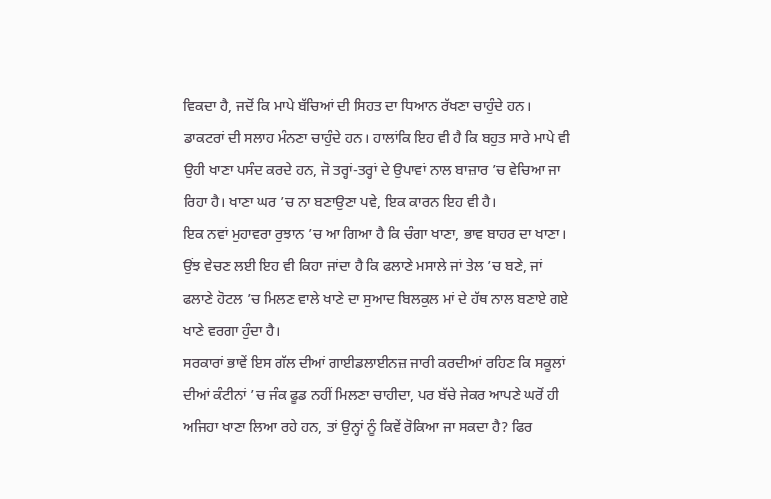ਵਿਕਦਾ ਹੈ, ਜਦੋਂ ਕਿ ਮਾਪੇ ਬੱਚਿਆਂ ਦੀ ਸਿਹਤ ਦਾ ਧਿਆਨ ਰੱਖਣਾ ਚਾਹੁੰਦੇ ਹਨ। ਡਾਕਟਰਾਂ ਦੀ ਸਲਾਹ ਮੰਨਣਾ ਚਾਹੁੰਦੇ ਹਨ। ਹਾਲਾਂਕਿ ਇਹ ਵੀ ਹੈ ਕਿ ਬਹੁਤ ਸਾਰੇ ਮਾਪੇ ਵੀ ਉਹੀ ਖਾਣਾ ਪਸੰਦ ਕਰਦੇ ਹਨ, ਜੋ ਤਰ੍ਹਾਂ-ਤਰ੍ਹਾਂ ਦੇ ਉਪਾਵਾਂ ਨਾਲ ਬਾਜ਼ਾਰ ’ਚ ਵੇਚਿਆ ਜਾ ਰਿਹਾ ਹੈ। ਖਾਣਾ ਘਰ ’ਚ ਨਾ ਬਣਾਉਣਾ ਪਵੇ, ਇਕ ਕਾਰਨ ਇਹ ਵੀ ਹੈ।
ਇਕ ਨਵਾਂ ਮੁਹਾਵਰਾ ਰੁਝਾਨ ’ਚ ਆ ਗਿਆ ਹੈ ਕਿ ਚੰਗਾ ਖਾਣਾ, ਭਾਵ ਬਾਹਰ ਦਾ ਖਾਣਾ। ਉਂਝ ਵੇਚਣ ਲਈ ਇਹ ਵੀ ਕਿਹਾ ਜਾਂਦਾ ਹੈ ਕਿ ਫਲਾਣੇ ਮਸਾਲੇ ਜਾਂ ਤੇਲ ’ਚ ਬਣੇ, ਜਾਂ ਫਲਾਣੇ ਹੋਟਲ ’ਚ ਮਿਲਣ ਵਾਲੇ ਖਾਣੇ ਦਾ ਸੁਆਦ ਬਿਲਕੁਲ ਮਾਂ ਦੇ ਹੱਥ ਨਾਲ ਬਣਾਏ ਗਏ ਖਾਣੇ ਵਰਗਾ ਹੁੰਦਾ ਹੈ।
ਸਰਕਾਰਾਂ ਭਾਵੇਂ ਇਸ ਗੱਲ ਦੀਆਂ ਗਾਈਡਲਾਈਨਜ਼ ਜਾਰੀ ਕਰਦੀਆਂ ਰਹਿਣ ਕਿ ਸਕੂਲਾਂ ਦੀਆਂ ਕੰਟੀਨਾਂ ’ਚ ਜੰਕ ਫੂਡ ਨਹੀਂ ਮਿਲਣਾ ਚਾਹੀਦਾ, ਪਰ ਬੱਚੇ ਜੇਕਰ ਆਪਣੇ ਘਰੋਂ ਹੀ ਅਜਿਹਾ ਖਾਣਾ ਲਿਆ ਰਹੇ ਹਨ, ਤਾਂ ਉਨ੍ਹਾਂ ਨੂੰ ਕਿਵੇਂ ਰੋਕਿਆ ਜਾ ਸਕਦਾ ਹੈ? ਫਿਰ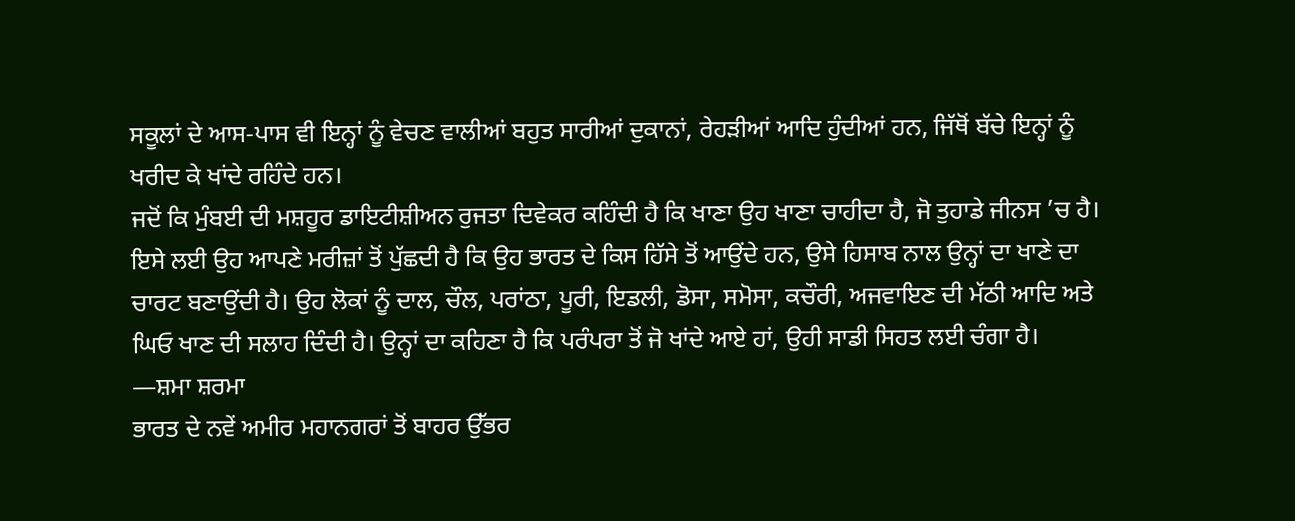ਸਕੂਲਾਂ ਦੇ ਆਸ-ਪਾਸ ਵੀ ਇਨ੍ਹਾਂ ਨੂੰ ਵੇਚਣ ਵਾਲੀਆਂ ਬਹੁਤ ਸਾਰੀਆਂ ਦੁਕਾਨਾਂ, ਰੇਹੜੀਆਂ ਆਦਿ ਹੁੰਦੀਆਂ ਹਨ, ਜਿੱਥੋਂ ਬੱਚੇ ਇਨ੍ਹਾਂ ਨੂੰ ਖਰੀਦ ਕੇ ਖਾਂਦੇ ਰਹਿੰਦੇ ਹਨ।
ਜਦੋਂ ਕਿ ਮੁੰਬਈ ਦੀ ਮਸ਼ਹੂਰ ਡਾਇਟੀਸ਼ੀਅਨ ਰੁਜਤਾ ਦਿਵੇਕਰ ਕਹਿੰਦੀ ਹੈ ਕਿ ਖਾਣਾ ਉਹ ਖਾਣਾ ਚਾਹੀਦਾ ਹੈ, ਜੋ ਤੁਹਾਡੇ ਜੀਨਸ ’ਚ ਹੈ। ਇਸੇ ਲਈ ਉਹ ਆਪਣੇ ਮਰੀਜ਼ਾਂ ਤੋਂ ਪੁੱਛਦੀ ਹੈ ਕਿ ਉਹ ਭਾਰਤ ਦੇ ਕਿਸ ਹਿੱਸੇ ਤੋਂ ਆਉਂਦੇ ਹਨ, ਉਸੇ ਹਿਸਾਬ ਨਾਲ ਉਨ੍ਹਾਂ ਦਾ ਖਾਣੇ ਦਾ ਚਾਰਟ ਬਣਾਉਂਦੀ ਹੈ। ਉਹ ਲੋਕਾਂ ਨੂੰ ਦਾਲ, ਚੌਲ, ਪਰਾਂਠਾ, ਪੂਰੀ, ਇਡਲੀ, ਡੋਸਾ, ਸਮੋਸਾ, ਕਚੌਰੀ, ਅਜਵਾਇਣ ਦੀ ਮੱਠੀ ਆਦਿ ਅਤੇ ਘਿਓ ਖਾਣ ਦੀ ਸਲਾਹ ਦਿੰਦੀ ਹੈ। ਉਨ੍ਹਾਂ ਦਾ ਕਹਿਣਾ ਹੈ ਕਿ ਪਰੰਪਰਾ ਤੋਂ ਜੋ ਖਾਂਦੇ ਆਏ ਹਾਂ, ਉਹੀ ਸਾਡੀ ਸਿਹਤ ਲਈ ਚੰਗਾ ਹੈ।
—ਸ਼ਮਾ ਸ਼ਰਮਾ
ਭਾਰਤ ਦੇ ਨਵੇਂ ਅਮੀਰ ਮਹਾਨਗਰਾਂ ਤੋਂ ਬਾਹਰ ਉੱਭਰ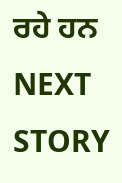ਰਹੇ ਹਨ
NEXT STORY